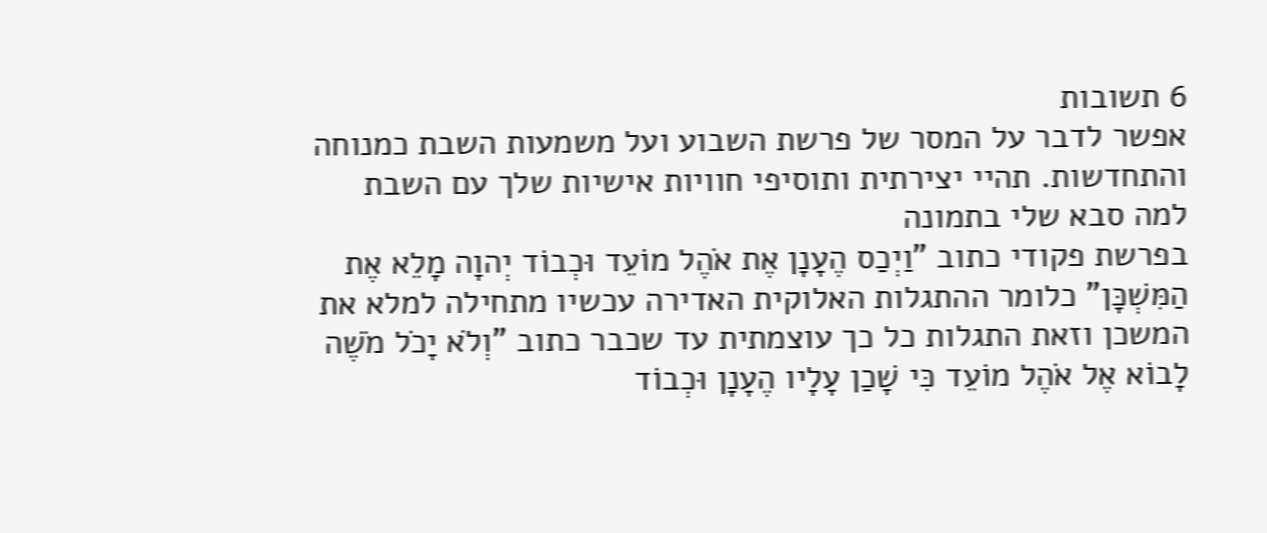6 תשובות
אפשר לדבר על המסר של פרשת השבוע ועל משמעות השבת כמנוחה והתחדשות. תהיי יצירתית ותוסיפי חוויות אישיות שלך עם השבת
למה סבא שלי בתמונה
בפרשת פקודי כתוב "וַיְכַס הֶעָנָן אֶת אֹהֶל מוֹעֵד וּכְבוֹד יְהוָה מָלֵא אֶת הַמִּשְׁכָּן" כלומר ההתגלות האלוקית האדירה עכשיו מתחילה למלא את המשכן וזאת התגלות כל כך עוצמתית עד שכבר כתוב "וְלֹא יָכֹל מֹשֶׁה לָבוֹא אֶל אֹהֶל מוֹעֵד כִּי שָׁכַן עָלָיו הֶעָנָן וּכְבוֹד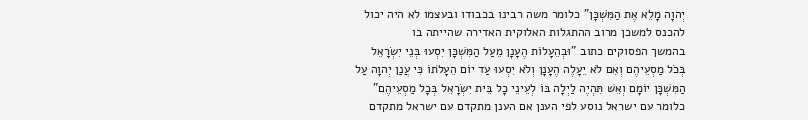יְהוָה מָלֵא אֶת הַמִּשְׁכָּן" כלומר משה רבינו בכבודו ובעצמו לא היה יכול להכנס למשכן מרוב ההתגלות האלוקית האדירה שהייתה בו
בהמשך הפסוקים כתוב "וּבְהֵעָלוֹת הֶעָנָן מֵעַל הַמִּשְׁכָּן יִסְעוּ בְּנֵי יִשְׂרָאֵל בְּכֹל מַסְעֵיהֶם וְאִם לֹא יֵעָלֶה הֶעָנָן וְלֹא יִסְעוּ עַד יוֹם הֵעָלֹתוֹ כִּי עֲנַן יְהוָה עַל הַמִּשְׁכָּן יוֹמָם וְאֵשׁ תִּהְיֶה לַיְלָה בּוֹ לְעֵינֵי כָל בֵּית יִשְׂרָאֵל בְּכָל מַסְעֵיהֶם" כלומר עם ישראל נוסע לפי הענן אם הענן מתקדם עם ישראל מתקדם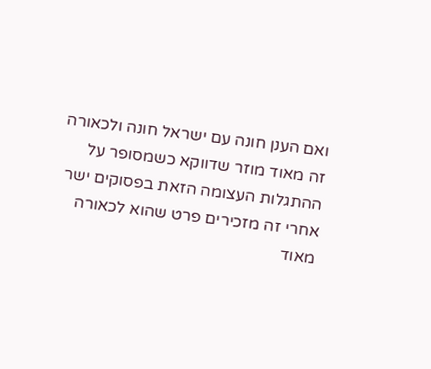ואם הענן חונה עם ישראל חונה ולכאורה זה מאוד מוזר שדווקא כשמסופר על ההתגלות העצומה הזאת בפסוקים ישר אחרי זה מזכירים פרט שהוא לכאורה מאוד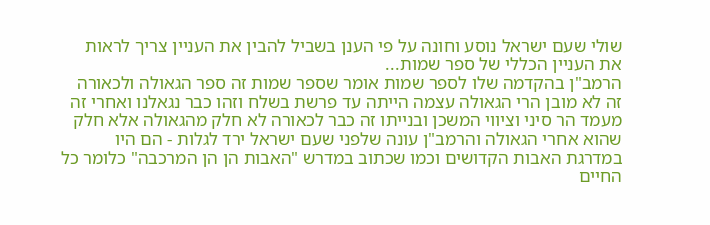שולי שעם ישראל נוסע וחונה על פי הענן בשביל להבין את העניין צריך לראות את העניין הכללי של ספר שמות...
הרמב"ן בהקדמה שלו לספר שמות אומר שספר שמות זה ספר הגאולה ולכאורה זה לא מובן הרי הגאולה עצמה הייתה עד פרשת בשלח וזהו כבר נגאלנו ואחרי זה מעמד הר סיני וציווי המשכן ובנייתו זה כבר לכאורה לא חלק מהגאולה אלא חלק שהוא אחרי הגאולה והרמב"ן עונה שלפני שעם ישראל ירד לגלות - הם היו במדרגת האבות הקדושים וכמו שכתוב במדרש "האבות הן הן המרכבה" כלומר כל החיים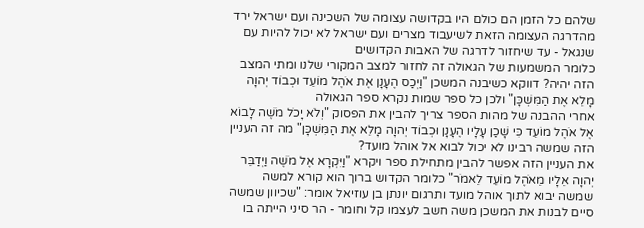שלהם כל הזמן הם כולם היו בקדושה עצומה של השכינה ועם ישראל ירד מהדרגה העצומה הזאת לשיעבוד מצרים ועם ישראל לא יכול להיות עם שנגאל - עד שיחזור לדרגה של האבות הקדושים
כלומר המשמעות של הגאולה זה לחזור למצב המקורי שלנו ומתי המצב הזה יהיה? דווקא כשיבנה המשכן "וַיְכַס הֶעָנָן אֶת אֹהֶל מוֹעֵד וּכְבוֹד יְהוָה מָלֵא אֶת הַמִּשְׁכָּן" ולכן כל ספר שמות נקרא ספר הגאולה
אחרי ההבנה של מהות הספר צריך להבין את הפסוק "וְלֹא יָכֹל מֹשֶׁה לָבוֹא אֶל אֹהֶל מוֹעֵד כִּי שָׁכַן עָלָיו הֶעָנָן וּכְבוֹד יְהוָה מָלֵא אֶת הַמִּשְׁכָּן" מה זה העניין הזה שמשה רבינו לא יכול לבוא אל אוהל מועד?
את העניין הזה אפשר להבין מתחילת ספר ויקרא "וַיִּקְרָא אֶל מֹשֶׁה וַיְדַבֵּר יְהוָה אֵלָיו מֵאֹהֶל מוֹעֵד לֵאמֹר" כלומר הקדוש ברוך הוא קורא למשה שמשה יבוא לתוך אוהל מועד ותרגום יונתן בן עוזיאל אומר: "שכיוון שמשה סיים לבנות את המשכן משה חשב לעצמו קל וחומר - הר סיני הייתה בו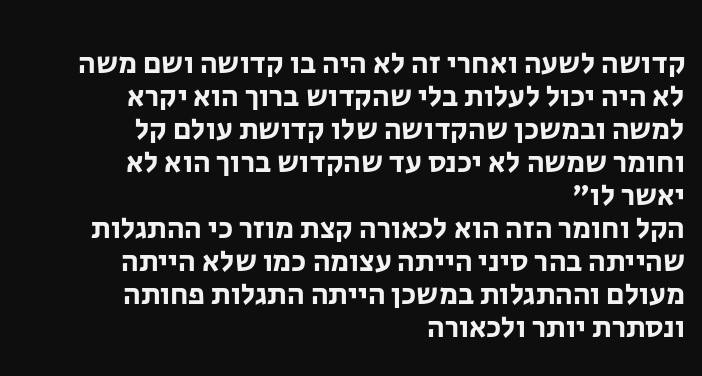קדושה לשעה ואחרי זה לא היה בו קדושה ושם משה לא היה יכול לעלות בלי שהקדוש ברוך הוא יקרא למשה ובמשכן שהקדושה שלו קדושת עולם קל וחומר שמשה לא יכנס עד שהקדוש ברוך הוא לא יאשר לו"
הקל וחומר הזה הוא לכאורה קצת מוזר כי ההתגלות שהייתה בהר סיני הייתה עצומה כמו שלא הייתה מעולם וההתגלות במשכן הייתה התגלות פחותה ונסתרת יותר ולכאורה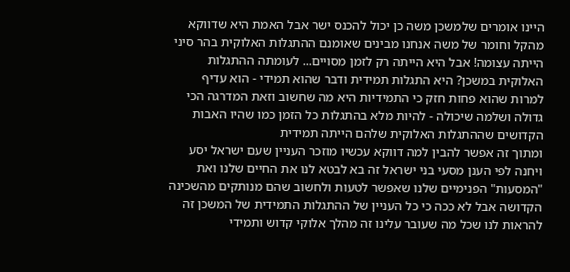היינו אומרים שלמשכן משה כן יכול להכנס ישר אבל האמת היא שדווקא מהקל וחומר של משה אנחנו מבינים שאומנם ההתגלות האלוקית בהר סיני הייתה עצומה! אבל היא הייתה רק לזמן מסויים... לעומתה ההתגלות האלוקית במשכן? היא התגלות תמידית ודבר שהוא תמידי - הוא עדיף למרות שהוא פחות חזק כי התמידיות היא מה שחשוב וזאת המדרגה הכי גדולה ושלמה שיכולה - להיות מלא בהתגלות כל הזמן כמו שהיו האבות הקדושים שההתגלות האלוקית שלהם הייתה תמידית
ומתוך זה אפשר להבין למה דווקא עכשיו מוזכר העניין שעם ישראל יסע ויחנה לפי הענן מסעי בני ישראל זה בא לבטא לנו את החיים שלנו ואת "המסעות" הפנימיים שלנו שאפשר לטעות ולחשוב שהם מנותקים מהשכינה הקדושה אבל לא ככה כי כל העניין של ההתגלות התמידית של המשכן זה להראות לנו שכל מה שעובר עלינו זה מהלך אלוקי קדוש ותמידי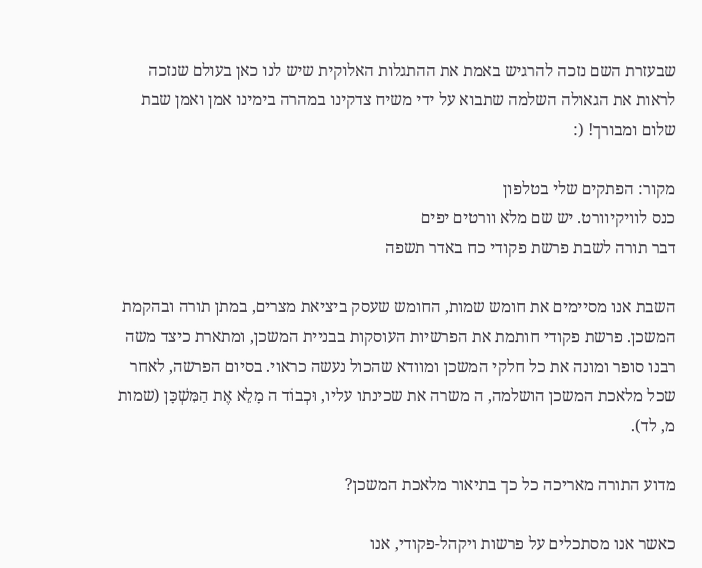שבעזרת השם נזכה להרגיש באמת את ההתגלות האלוקית שיש לנו כאן בעולם שנזכה לראות את הגאולה השלמה שתבוא על ידי משיח צדקינו במהרה בימינו אמן ואמן שבת שלום ומבורך! (:

מקור: הפתקים שלי בטלפון
כנס לוויקיוורט. יש שם מלא וורטים יפים
דבר תורה לשבת פרשת פקודי כח באדר תשפה

השבת אנו מסיימים את חומש שמות, החומש שעסק ביציאת מצרים, במתן תורה ובהקמת המשכן. פרשת פקודי חותמת את הפרשיות העוסקות בבניית המשכן, ומתארת כיצד משה רבנו סופר ומונה את כל חלקי המשכן ומוודא שהכול נעשה כראוי. בסיום הפרשה, לאחר שכל מלאכת המשכן הושלמה, ה משרה את שכינתו עליו, וּכְבוֹד ה מָלֵא אֶת הַמִּשְׁכָּן (שמות מ, לד).

מדוע התורה מאריכה כל כך בתיאור מלאכת המשכן?

כאשר אנו מסתכלים על פרשות ויקהל-פקודי, אנו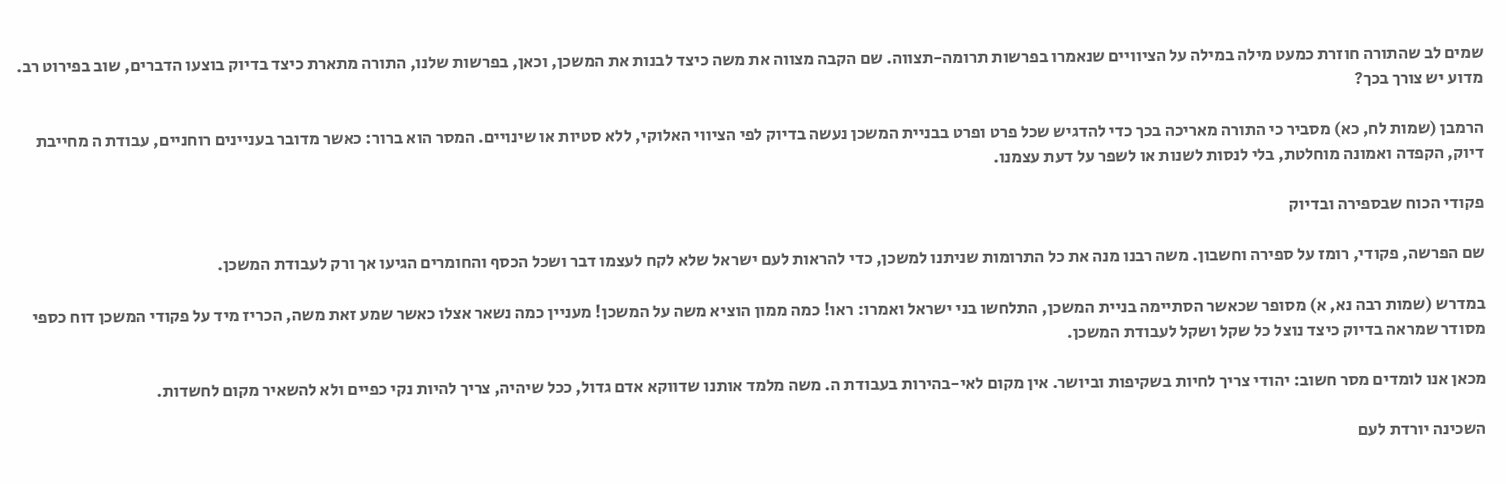שמים לב שהתורה חוזרת כמעט מילה במילה על הציוויים שנאמרו בפרשות תרומה-תצווה. שם הקבה מצווה את משה כיצד לבנות את המשכן, וכאן, בפרשות שלנו, התורה מתארת כיצד בדיוק בוצעו הדברים, שוב בפירוט רב. מדוע יש צורך בכך?

הרמבן (שמות לח, כא) מסביר כי התורה מאריכה בכך כדי להדגיש שכל פרט ופרט בבניית המשכן נעשה בדיוק לפי הציווי האלוקי, ללא סטיות או שינויים. המסר הוא ברור: כאשר מדובר בעניינים רוחניים, עבודת ה מחייבת דיוק, הקפדה ואמונה מוחלטת, בלי לנסות לשנות או לשפר על דעת עצמנו.

פקודי הכוח שבספירה ובדיוק

שם הפרשה, פקודי, רומז על ספירה וחשבון. משה רבנו מנה את כל התרומות שניתנו למשכן, כדי להראות לעם ישראל שלא לקח לעצמו דבר ושכל הכסף והחומרים הגיעו אך ורק לעבודת המשכן.

במדרש (שמות רבה נא, א) מסופר שכאשר הסתיימה בניית המשכן, התלחשו בני ישראל ואמרו: ראו! כמה ממון הוציא משה על המשכן! מעניין כמה נשאר אצלו כאשר שמע זאת משה, הכריז מיד על פקודי המשכן דוח כספי מסודר שמראה בדיוק כיצד נוצל כל שקל ושקל לעבודת המשכן.

מכאן אנו לומדים מסר חשוב: יהודי צריך לחיות בשקיפות וביושר. אין מקום לאי-בהירות בעבודת ה. משה מלמד אותנו שדווקא אדם גדול, ככל שיהיה, צריך להיות נקי כפיים ולא להשאיר מקום לחשדות.

השכינה יורדת לעם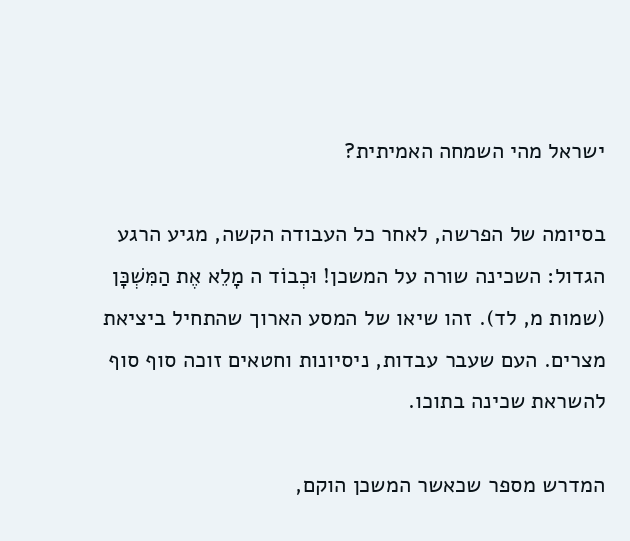ישראל מהי השמחה האמיתית?

בסיומה של הפרשה, לאחר כל העבודה הקשה, מגיע הרגע הגדול: השכינה שורה על המשכן! וּכְבוֹד ה מָלֵא אֶת הַמִּשְׁכָּן (שמות מ, לד). זהו שיאו של המסע הארוך שהתחיל ביציאת מצרים. העם שעבר עבדות, ניסיונות וחטאים זוכה סוף סוף להשראת שכינה בתוכו.

המדרש מספר שכאשר המשכן הוקם,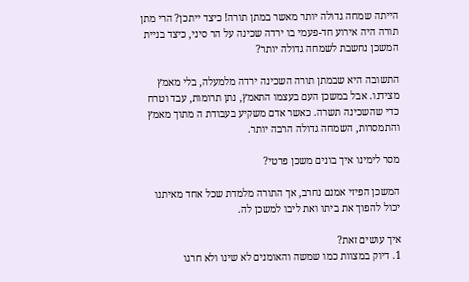הייתה שמחה גדולה יותר מאשר במתן תורה! כיצד ייתכן? הרי מתן תורה היה אירוע חד-פעמי בו ירדה שכינה על הר סיני, כיצד בניית המשכן נחשבת לשמחה גדולה יותר?

התשובה היא שבמתן תורה השכינה ירדה מלמעלה, בלי מאמץ מצידנו. אבל במשכן העם בעצמו התאמץ, נתן תרומות, עבד וטרח כדי שהשכינה תשרה. כאשר אדם משקיע בעבודת ה מתוך מאמץ והתמסרות, השמחה גדולה הרבה יותר.

מסר לימינו איך בונים משכן פרטי?

המשכן הפיזי אמנם נחרב, אך התורה מלמדת שכל אחד מאיתנו יכול להפוך את ביתו ואת ליבו למשכן לה.

איך עושים זאת?
1. דיוק במצוות כמו שמשה והאומנים לא שינו ולא חרגו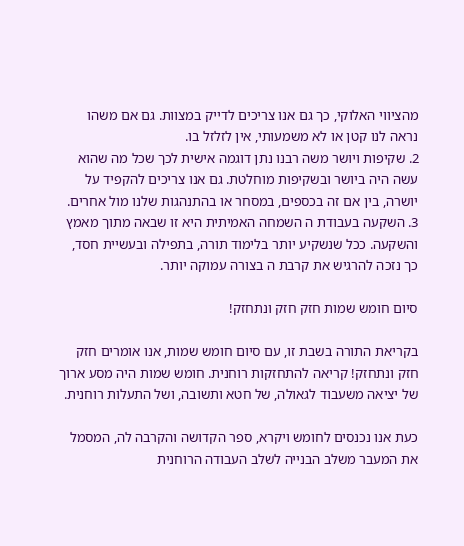מהציווי האלוקי, כך גם אנו צריכים לדייק במצוות. גם אם משהו נראה לנו קטן או לא משמעותי, אין לזלזל בו.
2. שקיפות ויושר משה רבנו נתן דוגמה אישית לכך שכל מה שהוא עשה היה ביושר ובשקיפות מוחלטת. גם אנו צריכים להקפיד על יושרה, בין אם זה בכספים, במסחר או בהתנהגות שלנו מול אחרים.
3. השקעה בעבודת ה השמחה האמיתית היא זו שבאה מתוך מאמץ והשקעה. ככל שנשקיע יותר בלימוד תורה, בתפילה ובעשיית חסד, כך נזכה להרגיש את קרבת ה בצורה עמוקה יותר.

סיום חומש שמות חזק חזק ונתחזק!

בקריאת התורה בשבת זו, עם סיום חומש שמות, אנו אומרים חזק חזק ונתחזק! קריאה להתחזקות רוחנית. חומש שמות היה מסע ארוך של יציאה משעבוד לגאולה, של חטא ותשובה, ושל התעלות רוחנית.

כעת אנו נכנסים לחומש ויקרא, ספר הקדושה והקרבה לה, המסמל את המעבר משלב הבנייה לשלב העבודה הרוחנית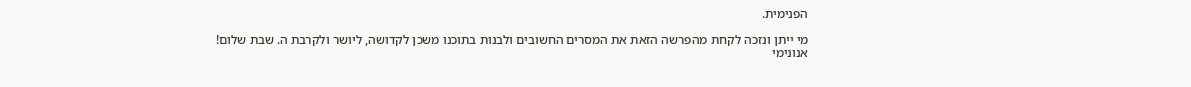הפנימית.

מי ייתן ונזכה לקחת מהפרשה הזאת את המסרים החשובים ולבנות בתוכנו משכן לקדושה, ליושר ולקרבת ה. שבת שלום!
אנונימי